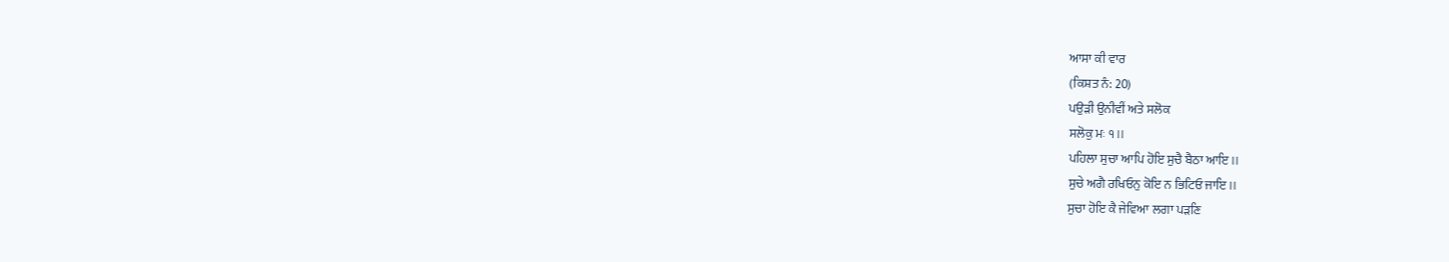ਆਸਾ ਕੀ ਵਾਰ
(ਕਿਸ਼ਤ ਨੰ: 20)
ਪਉੜੀ ਉਨੀਵੀਂ ਅਤੇ ਸਲੋਕ
ਸਲੋਕੁ ਮਃ ੧।।
ਪਹਿਲਾ ਸੁਚਾ ਆਪਿ ਹੋਇ ਸੁਚੈ ਬੈਠਾ ਆਇ।।
ਸੁਚੇ ਅਗੈ ਰਖਿਓਨੁ ਕੋਇ ਨ ਭਿਟਿਓ ਜਾਇ।।
ਸੁਚਾ ਹੋਇ ਕੈ ਜੇਵਿਆ ਲਗਾ ਪੜਣਿ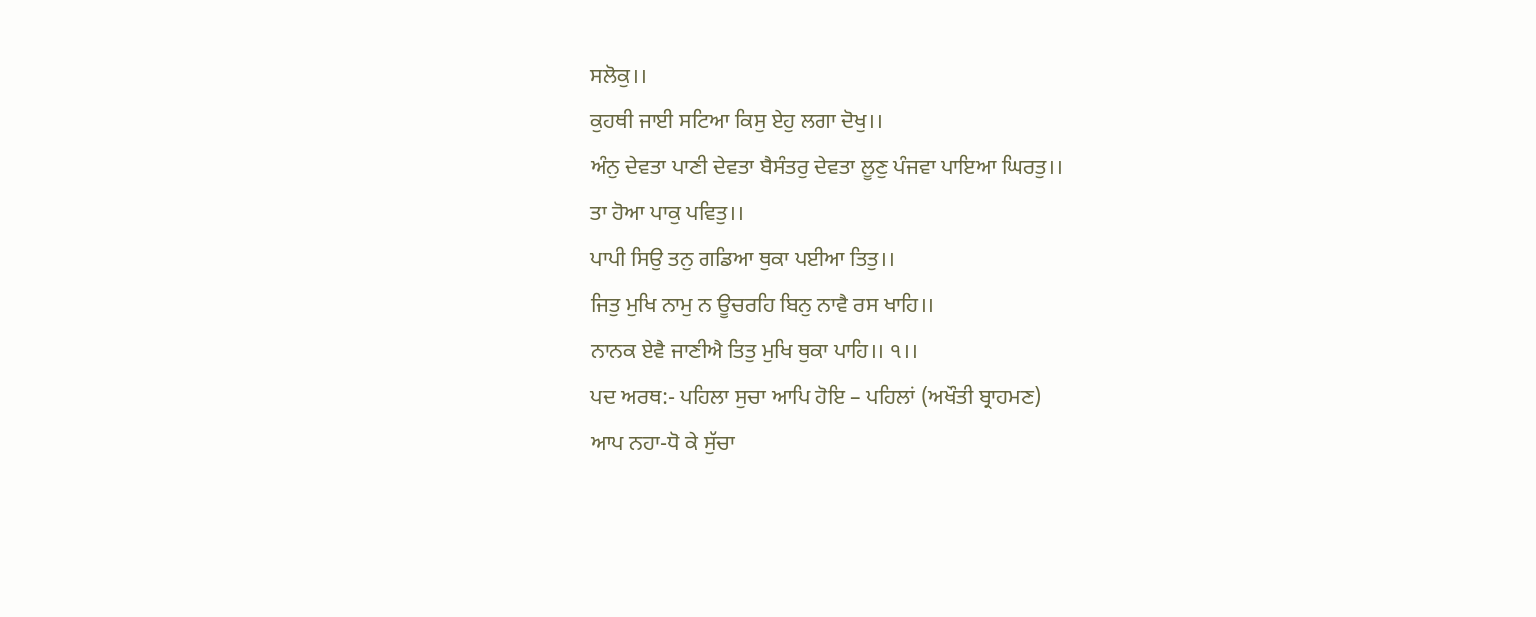ਸਲੋਕੁ।।
ਕੁਹਥੀ ਜਾਈ ਸਟਿਆ ਕਿਸੁ ਏਹੁ ਲਗਾ ਦੋਖੁ।।
ਅੰਨੁ ਦੇਵਤਾ ਪਾਣੀ ਦੇਵਤਾ ਬੈਸੰਤਰੁ ਦੇਵਤਾ ਲੂਣੁ ਪੰਜਵਾ ਪਾਇਆ ਘਿਰਤੁ।।
ਤਾ ਹੋਆ ਪਾਕੁ ਪਵਿਤੁ।।
ਪਾਪੀ ਸਿਉ ਤਨੁ ਗਡਿਆ ਥੁਕਾ ਪਈਆ ਤਿਤੁ।।
ਜਿਤੁ ਮੁਖਿ ਨਾਮੁ ਨ ਊਚਰਹਿ ਬਿਨੁ ਨਾਵੈ ਰਸ ਖਾਹਿ।।
ਨਾਨਕ ਏਵੈ ਜਾਣੀਐ ਤਿਤੁ ਮੁਖਿ ਥੁਕਾ ਪਾਹਿ।। ੧।।
ਪਦ ਅਰਥ:- ਪਹਿਲਾ ਸੁਚਾ ਆਪਿ ਹੋਇ – ਪਹਿਲਾਂ (ਅਖੌਤੀ ਬ੍ਰਾਹਮਣ)
ਆਪ ਨਹਾ-ਧੋ ਕੇ ਸੁੱਚਾ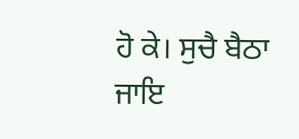ਹੋ ਕੇ। ਸੁਚੈ ਬੈਠਾ ਜਾਇ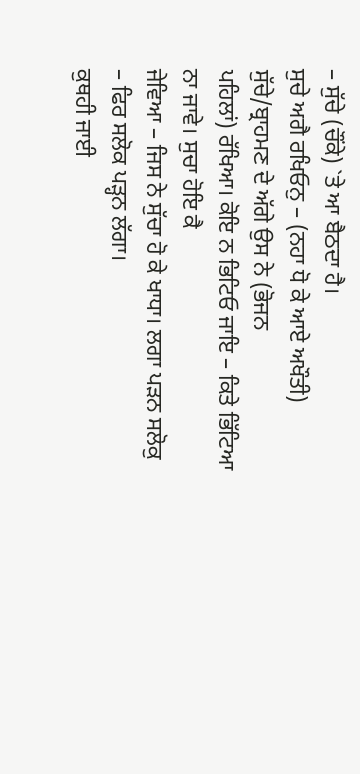– ਸੁੱਚੇ (ਚੌਂਕੇ) `ਤੇ ਆ ਬੈਠਦਾ ਹੈ।
ਸੁਚੇ ਅਗੈ ਰਖਿਓਨੁ – (ਨਹਾ ਧੋ ਕੇ ਆਏ ਅਖੌਤੀ) ਸੁੱਚੇ/ਬ੍ਰਾਹਮਣ ਦੇ ਅੱਗੇ ਉਸ ਨੇ (ਭੋਜਨ
ਪਹਿਲਾਂ) ਰੱਖਿਆ। ਕੋਇ ਨ ਭਿਟਿਓ ਜਾਇ – ਕਿਤੇ ਭਿੱਟਿਆ ਨਾ ਜਾਵੇ। ਸੁਚਾ ਹੋਇ ਕੈ
ਜੇਵਿਆ – ਜਿਸ ਨੇ ਸੁੱਚਾ ਹੋ ਕੇ ਖਾਧਾ। ਲਗਾ ਪੜਨ ਸਲੋਕੁ – ਫਿਰ ਸਲੋਕ ਪੜ੍ਹਨ ਲੱਗਾ।
ਕੁਥਹੀ ਜਾਈ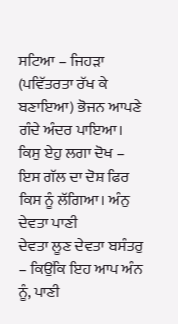ਸਟਿਆ – ਜਿਹੜਾ (ਪਵਿੱਤਰਤਾ ਰੱਖ ਕੇ ਬਣਾਇਆ) ਭੋਜਨ ਆਪਣੇ ਗੰਦੇ ਅੰਦਰ ਪਾਇਆ।
ਕਿਸੁ ਏਹੁ ਲਗਾ ਦੋਖ – ਇਸ ਗੱਲ ਦਾ ਦੋਸ਼ ਫਿਰ ਕਿਸ ਨੂੰ ਲੱਗਿਆ। ਅੰਨੁ ਦੇਵਤਾ ਪਾਣੀ
ਦੇਵਤਾ ਲੂਣ ਦੇਵਤਾ ਬਸੰਤਰੁ – ਕਿਉਂਕਿ ਇਹ ਆਪ ਅੰਨ ਨੂੰ, ਪਾਣੀ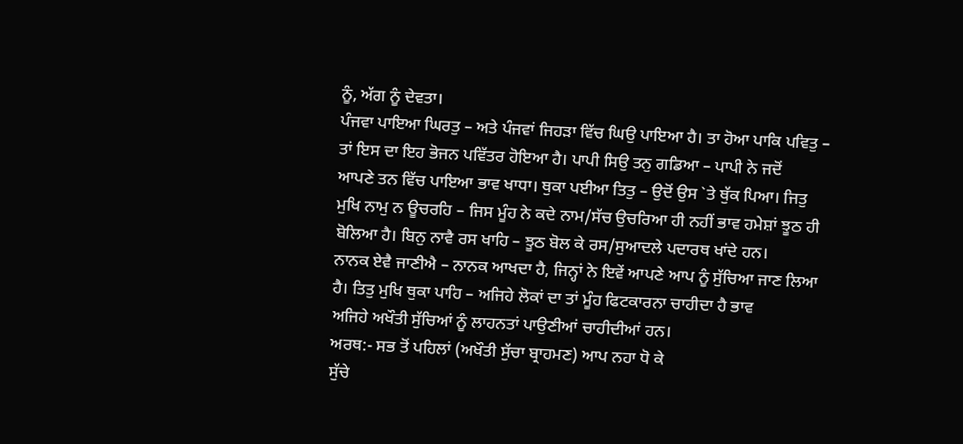ਨੂੰ, ਅੱਗ ਨੂੰ ਦੇਵਤਾ।
ਪੰਜਵਾ ਪਾਇਆ ਘਿਰਤੁ – ਅਤੇ ਪੰਜਵਾਂ ਜਿਹੜਾ ਵਿੱਚ ਘਿਉ ਪਾਇਆ ਹੈ। ਤਾ ਹੋਆ ਪਾਕਿ ਪਵਿਤੁ –
ਤਾਂ ਇਸ ਦਾ ਇਹ ਭੋਜਨ ਪਵਿੱਤਰ ਹੋਇਆ ਹੈ। ਪਾਪੀ ਸਿਉ ਤਨੁ ਗਡਿਆ – ਪਾਪੀ ਨੇ ਜਦੋਂ
ਆਪਣੇ ਤਨ ਵਿੱਚ ਪਾਇਆ ਭਾਵ ਖਾਧਾ। ਥੁਕਾ ਪਈਆ ਤਿਤੁ – ਉਦੋਂ ਉਸ `ਤੇ ਥੁੱਕ ਪਿਆ। ਜਿਤੁ
ਮੁਖਿ ਨਾਮੁ ਨ ਊਚਰਹਿ – ਜਿਸ ਮੂੰਹ ਨੇ ਕਦੇ ਨਾਮ/ਸੱਚ ਉਚਰਿਆ ਹੀ ਨਹੀਂ ਭਾਵ ਹਮੇਸ਼ਾਂ ਝੂਠ ਹੀ
ਬੋਲਿਆ ਹੈ। ਬਿਨੁ ਨਾਵੈ ਰਸ ਖਾਹਿ – ਝੂਠ ਬੋਲ ਕੇ ਰਸ/ਸੁਆਦਲੇ ਪਦਾਰਥ ਖਾਂਦੇ ਹਨ।
ਨਾਨਕ ਏਵੈ ਜਾਣੀਐ – ਨਾਨਕ ਆਖਦਾ ਹੈ, ਜਿਨ੍ਹਾਂ ਨੇ ਇਵੇਂ ਆਪਣੇ ਆਪ ਨੂੰ ਸੁੱਚਿਆ ਜਾਣ ਲਿਆ
ਹੈ। ਤਿਤੁ ਮੁਖਿ ਥੁਕਾ ਪਾਹਿ – ਅਜਿਹੇ ਲੋਕਾਂ ਦਾ ਤਾਂ ਮੂੰਹ ਫਿਟਕਾਰਨਾ ਚਾਹੀਦਾ ਹੈ ਭਾਵ
ਅਜਿਹੇ ਅਖੌਤੀ ਸੁੱਚਿਆਂ ਨੂੰ ਲਾਹਨਤਾਂ ਪਾਉਣੀਆਂ ਚਾਹੀਦੀਆਂ ਹਨ।
ਅਰਥ:- ਸਭ ਤੋਂ ਪਹਿਲਾਂ (ਅਖੌਤੀ ਸੁੱਚਾ ਬ੍ਰਾਹਮਣ) ਆਪ ਨਹਾ ਧੋ ਕੇ
ਸੁੱਚੇ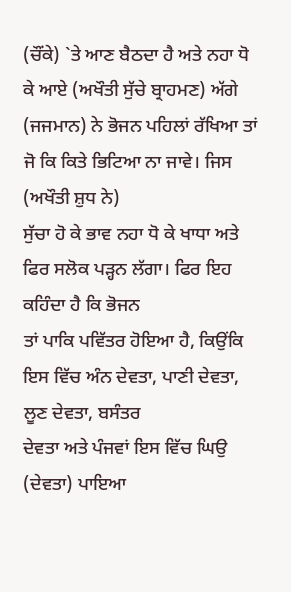(ਚੌਂਕੇ) `ਤੇ ਆਣ ਬੈਠਦਾ ਹੈ ਅਤੇ ਨਹਾ ਧੋ ਕੇ ਆਏ (ਅਖੌਤੀ ਸੁੱਚੇ ਬ੍ਰਾਹਮਣ) ਅੱਗੇ
(ਜਜਮਾਨ) ਨੇ ਭੋਜਨ ਪਹਿਲਾਂ ਰੱਖਿਆ ਤਾਂ ਜੋ ਕਿ ਕਿਤੇ ਭਿਟਿਆ ਨਾ ਜਾਵੇ। ਜਿਸ (ਅਖੌਤੀ ਸ਼ੁਧ ਨੇ)
ਸੁੱਚਾ ਹੋ ਕੇ ਭਾਵ ਨਹਾ ਧੋ ਕੇ ਖਾਧਾ ਅਤੇ ਫਿਰ ਸਲੋਕ ਪੜ੍ਹਨ ਲੱਗਾ। ਫਿਰ ਇਹ ਕਹਿੰਦਾ ਹੈ ਕਿ ਭੋਜਨ
ਤਾਂ ਪਾਕਿ ਪਵਿੱਤਰ ਹੋਇਆ ਹੈ, ਕਿਉਂਕਿ ਇਸ ਵਿੱਚ ਅੰਨ ਦੇਵਤਾ, ਪਾਣੀ ਦੇਵਤਾ, ਲੂਣ ਦੇਵਤਾ, ਬਸੰਤਰ
ਦੇਵਤਾ ਅਤੇ ਪੰਜਵਾਂ ਇਸ ਵਿੱਚ ਘਿਉ (ਦੇਵਤਾ) ਪਾਇਆ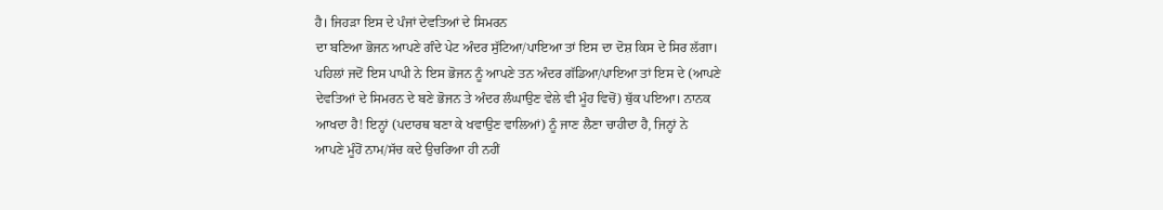ਹੈ। ਜਿਹੜਾ ਇਸ ਦੇ ਪੰਜਾਂ ਦੇਵਤਿਆਂ ਦੇ ਸਿਮਰਨ
ਦਾ ਬਣਿਆ ਭੋਜਨ ਆਪਣੇ ਗੰਦੇ ਪੇਟ ਅੰਦਰ ਸੁੱਟਿਆ/ਪਾਇਆ ਤਾਂ ਇਸ ਦਾ ਦੋਸ਼ ਕਿਸ ਦੇ ਸਿਰ ਲੱਗਾ।
ਪਹਿਲਾਂ ਜਦੋਂ ਇਸ ਪਾਪੀ ਨੇ ਇਸ ਭੋਜਨ ਨੂੰ ਆਪਣੇ ਤਨ ਅੰਦਰ ਗੱਡਿਆ/ਪਾਇਆ ਤਾਂ ਇਸ ਦੇ (ਆਪਣੇ
ਦੇਵਤਿਆਂ ਦੇ ਸਿਮਰਨ ਦੇ ਬਣੇ ਭੋਜਨ ਤੇ ਅੰਦਰ ਲੰਘਾਉਣ ਵੇਲੇ ਵੀ ਮੂੰਹ ਵਿਚੋਂ) ਥੁੱਕ ਪਇਆ। ਨਾਨਕ
ਆਖਦਾ ਹੈ! ਇਨ੍ਹਾਂ (ਪਦਾਰਥ ਬਣਾ ਕੇ ਖਵਾਉਣ ਵਾਲਿਆਂ) ਨੂੰ ਜਾਣ ਲੈਣਾ ਚਾਹੀਦਾ ਹੈ, ਜਿਨ੍ਹਾਂ ਨੇ
ਆਪਣੇ ਮੂੰਹੋਂ ਨਾਮ/ਸੱਚ ਕਦੇ ਉਚਰਿਆ ਹੀ ਨਹੀਂ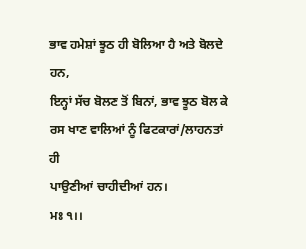ਭਾਵ ਹਮੇਸ਼ਾਂ ਝੂਠ ਹੀ ਬੋਲਿਆ ਹੈ ਅਤੇ ਬੋਲਦੇ ਹਨ,
ਇਨ੍ਹਾਂ ਸੱਚ ਬੋਲਣ ਤੋਂ ਬਿਨਾਂ, ਭਾਵ ਝੂਠ ਬੋਲ ਕੇ ਰਸ ਖਾਣ ਵਾਲਿਆਂ ਨੂੰ ਫਿਟਕਾਰਾਂ/ਲਾਹਨਤਾਂ ਹੀ
ਪਾਉਣੀਆਂ ਚਾਹੀਦੀਆਂ ਹਨ।
ਮਃ ੧।।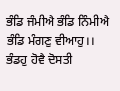ਭੰਡਿ ਜੰਮੀਐ ਭੰਡਿ ਨਿੰਮੀਐ ਭੰਡਿ ਮੰਗਣੁ ਵੀਆਹੁ।।
ਭੰਡਹੁ ਹੋਵੈ ਦੋਸਤੀ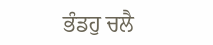ਭੰਡਹੁ ਚਲੈ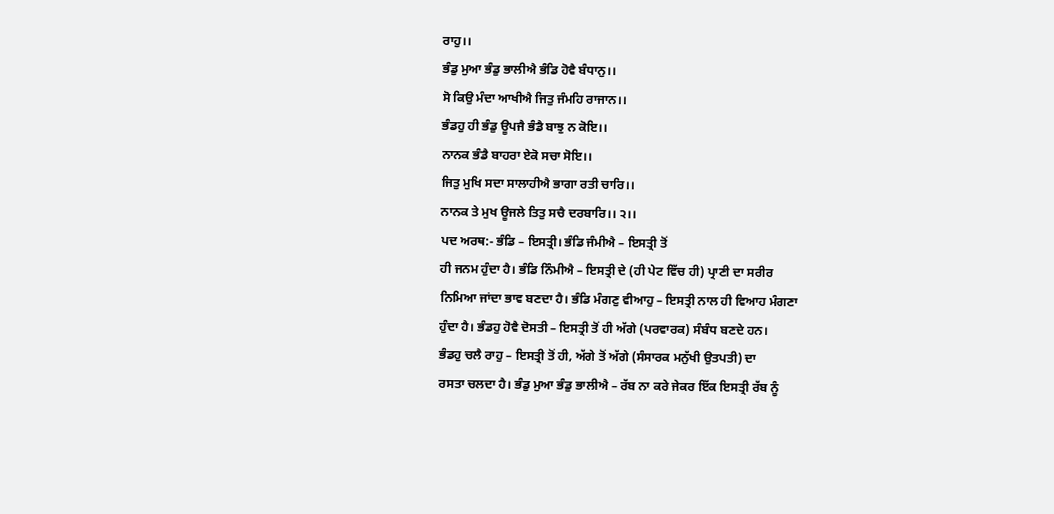ਰਾਹੁ।।
ਭੰਡੁ ਮੁਆ ਭੰਡੁ ਭਾਲੀਐ ਭੰਡਿ ਹੋਵੈ ਬੰਧਾਨੁ।।
ਸੋ ਕਿਉ ਮੰਦਾ ਆਖੀਐ ਜਿਤੁ ਜੰਮਹਿ ਰਾਜਾਨ।।
ਭੰਡਹੁ ਹੀ ਭੰਡੁ ਊਪਜੈ ਭੰਡੈ ਬਾਝੁ ਨ ਕੋਇ।।
ਨਾਨਕ ਭੰਡੈ ਬਾਹਰਾ ਏਕੋ ਸਚਾ ਸੋਇ।।
ਜਿਤੁ ਮੁਖਿ ਸਦਾ ਸਾਲਾਹੀਐ ਭਾਗਾ ਰਤੀ ਚਾਰਿ।।
ਨਾਨਕ ਤੇ ਮੁਖ ਊਜਲੇ ਤਿਤੁ ਸਚੈ ਦਰਬਾਰਿ।। ੨।।
ਪਦ ਅਰਥ:- ਭੰਡਿ – ਇਸਤ੍ਰੀ। ਭੰਡਿ ਜੰਮੀਐ – ਇਸਤ੍ਰੀ ਤੋਂ
ਹੀ ਜਨਮ ਹੁੰਦਾ ਹੈ। ਭੰਡਿ ਨਿੰਮੀਐ – ਇਸਤ੍ਰੀ ਦੇ (ਹੀ ਪੇਟ ਵਿੱਚ ਹੀ) ਪ੍ਰਾਣੀ ਦਾ ਸਰੀਰ
ਨਿਮਿਆ ਜਾਂਦਾ ਭਾਵ ਬਣਦਾ ਹੈ। ਭੰਡਿ ਮੰਗਣੁ ਵੀਆਹੁ – ਇਸਤ੍ਰੀ ਨਾਲ ਹੀ ਵਿਆਹ ਮੰਗਣਾ
ਹੁੰਦਾ ਹੈ। ਭੰਡਹੁ ਹੋਵੈ ਦੋਸਤੀ – ਇਸਤ੍ਰੀ ਤੋਂ ਹੀ ਅੱਗੇ (ਪਰਵਾਰਕ) ਸੰਬੰਧ ਬਣਦੇ ਹਨ।
ਭੰਡਹੁ ਚਲੈ ਰਾਹੁ – ਇਸਤ੍ਰੀ ਤੋਂ ਹੀ, ਅੱਗੇ ਤੋਂ ਅੱਗੇ (ਸੰਸਾਰਕ ਮਨੁੱਖੀ ਉਤਪਤੀ) ਦਾ
ਰਸਤਾ ਚਲਦਾ ਹੈ। ਭੰਡੁ ਮੁਆ ਭੰਡੁ ਭਾਲੀਐ – ਰੱਬ ਨਾ ਕਰੇ ਜੇਕਰ ਇੱਕ ਇਸਤ੍ਰੀ ਰੱਬ ਨੂੰ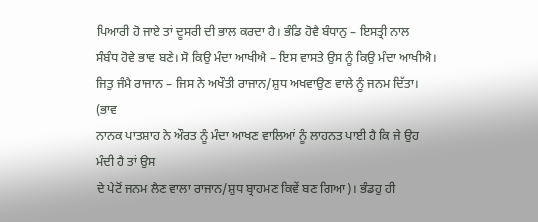ਪਿਆਰੀ ਹੋ ਜਾਏ ਤਾਂ ਦੂਸਰੀ ਦੀ ਭਾਲ ਕਰਦਾ ਹੈ। ਭੰਡਿ ਹੋਵੈ ਬੰਧਾਨੁ – ਇਸਤ੍ਰੀ ਨਾਲ
ਸੰਬੰਧ ਹੋਵੇ ਭਾਵ ਬਣੇ। ਸੋ ਕਿਉ ਮੰਦਾ ਆਖੀਐ – ਇਸ ਵਾਸਤੇ ਉਸ ਨੂੰ ਕਿਉ ਮੰਦਾ ਆਖੀਐ।
ਜਿਤੁ ਜੰਮੈ ਰਾਜਾਨ – ਜਿਸ ਨੇ ਅਖੌਤੀ ਰਾਜਾਨ/ਸ਼ੁਧ ਅਖਵਾਉਣ ਵਾਲੇ ਨੂੰ ਜਨਮ ਦਿੱਤਾ। (ਭਾਵ
ਨਾਨਕ ਪਾਤਸ਼ਾਹ ਨੇ ਔਰਤ ਨੂੰ ਮੰਦਾ ਆਖਣ ਵਾਲਿਆਂ ਨੂੰ ਲਾਹਨਤ ਪਾਈ ਹੈ ਕਿ ਜੇ ਉਹ ਮੰਦੀ ਹੈ ਤਾਂ ਉਸ
ਦੇ ਪੇਟੋਂ ਜਨਮ ਲੈਣ ਵਾਲਾ ਰਾਜਾਨ/ਸ਼ੁਧ ਬ੍ਰਾਹਮਣ ਕਿਵੇਂ ਬਣ ਗਿਆ)। ਭੰਡਹੁ ਹੀ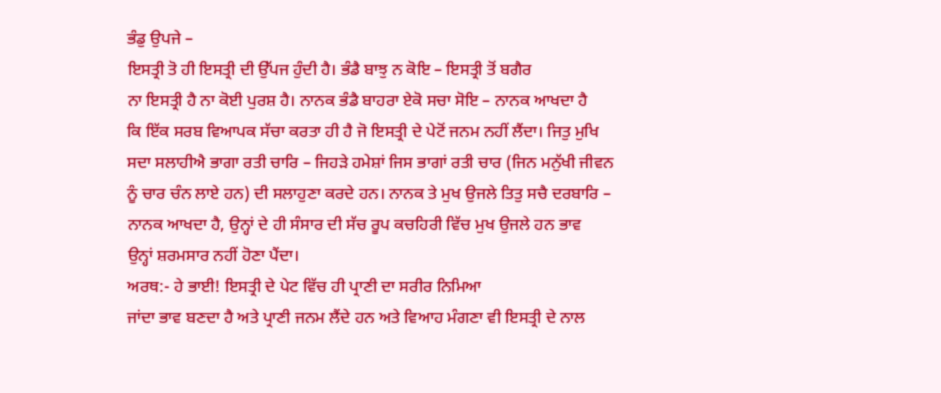ਭੰਡੁ ਉਪਜੇ –
ਇਸਤ੍ਰੀ ਤੋ ਹੀ ਇਸਤ੍ਰੀ ਦੀ ਉੱਪਜ ਹੁੰਦੀ ਹੈ। ਭੰਡੈ ਬਾਝੁ ਨ ਕੋਇ – ਇਸਤ੍ਰੀ ਤੋਂ ਬਗੈਰ
ਨਾ ਇਸਤ੍ਰੀ ਹੈ ਨਾ ਕੋਈ ਪੁਰਸ਼ ਹੈ। ਨਾਨਕ ਭੰਡੈ ਬਾਹਰਾ ਏਕੋ ਸਚਾ ਸੋਇ – ਨਾਨਕ ਆਖਦਾ ਹੈ
ਕਿ ਇੱਕ ਸਰਬ ਵਿਆਪਕ ਸੱਚਾ ਕਰਤਾ ਹੀ ਹੈ ਜੋ ਇਸਤ੍ਰੀ ਦੇ ਪੇਟੋਂ ਜਨਮ ਨਹੀਂ ਲੈਂਦਾ। ਜਿਤੁ ਮੁਖਿ
ਸਦਾ ਸਲਾਹੀਐ ਭਾਗਾ ਰਤੀ ਚਾਰਿ – ਜਿਹੜੇ ਹਮੇਸ਼ਾਂ ਜਿਸ ਭਾਗਾਂ ਰਤੀ ਚਾਰ (ਜਿਨ ਮਨੁੱਖੀ ਜੀਵਨ
ਨੂੰ ਚਾਰ ਚੰਨ ਲਾਏ ਹਨ) ਦੀ ਸਲਾਹੁਣਾ ਕਰਦੇ ਹਨ। ਨਾਨਕ ਤੇ ਮੁਖ ਉਜਲੇ ਤਿਤੁ ਸਚੈ ਦਰਬਾਰਿ –
ਨਾਨਕ ਆਖਦਾ ਹੈ, ਉਨ੍ਹਾਂ ਦੇ ਹੀ ਸੰਸਾਰ ਦੀ ਸੱਚ ਰੂਪ ਕਚਹਿਰੀ ਵਿੱਚ ਮੁਖ ਉਜਲੇ ਹਨ ਭਾਵ
ਉਨ੍ਹਾਂ ਸ਼ਰਮਸਾਰ ਨਹੀਂ ਹੋਣਾ ਪੈਂਦਾ।
ਅਰਥ:- ਹੇ ਭਾਈ! ਇਸਤ੍ਰੀ ਦੇ ਪੇਟ ਵਿੱਚ ਹੀ ਪ੍ਰਾਣੀ ਦਾ ਸਰੀਰ ਨਿਮਿਆ
ਜਾਂਦਾ ਭਾਵ ਬਣਦਾ ਹੈ ਅਤੇ ਪ੍ਰਾਣੀ ਜਨਮ ਲੈਂਦੇ ਹਨ ਅਤੇ ਵਿਆਹ ਮੰਗਣਾ ਵੀ ਇਸਤ੍ਰੀ ਦੇ ਨਾਲ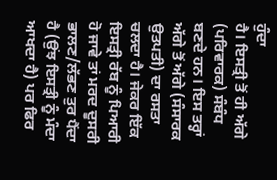ਹੁੰਦਾ
ਹੈ। ਇਸਤ੍ਰੀ ਤੋਂ ਹੀ ਅੱਗੇ (ਪਰਿਵਾਰਕ) ਸੰਬੰਧ ਬਣਦੇ ਹਨ। ਇਸ ਤਰ੍ਹਾਂ ਅੱਗੇ ਤੋਂ ਅੱਗੇ (ਸੰਸਾਰਕ
ਉਤਪਤੀ) ਦਾ ਰਸਤਾ ਚਲਦਾ ਹੈ। ਜੇਕਰ ਇੱਕ ਇਸਤ੍ਰੀ ਰੱਬ ਨੂੰ ਪਿਆਰੀ ਹੋ ਜਾਵੇ ਤਾਂ ਮਰਦ ਦੂਸਰੀ
ਭਾਲਣ/ਲੱਭਣ ਤੁਰ ਪੈਂਦਾ ਹੈ (ਉਂਝ ਇਸਤ੍ਰੀ ਨੂੰ ਮੰਦਾ ਆਖਦਾ ਹੈ) ਪਰ ਫਿਰ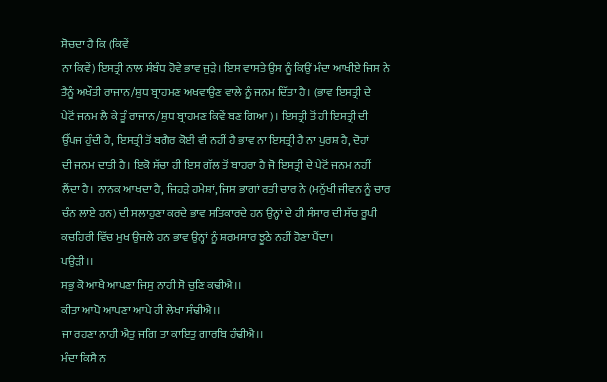ਸੋਚਦਾ ਹੈ ਕਿ (ਕਿਵੇਂ
ਨਾ ਕਿਵੇਂ) ਇਸਤ੍ਰੀ ਨਾਲ ਸੰਬੰਧ ਹੋਵੇ ਭਾਵ ਜੁੜੇ। ਇਸ ਵਾਸਤੇ ਉਸ ਨੂੰ ਕਿਉਂ ਮੰਦਾ ਆਖੀਏ ਜਿਸ ਨੇ
ਤੈਨੂੰ ਅਖੌਤੀ ਰਾਜਾਨ/ਸ਼ੁਧ ਬ੍ਰਾਹਮਣ ਅਖਵਾਉਣ ਵਾਲੇ ਨੂੰ ਜਨਮ ਦਿੱਤਾ ਹੈ। (ਭਾਵ ਇਸਤ੍ਰੀ ਦੇ
ਪੇਟੋਂ ਜਨਮ ਲੈ ਕੇ ਤੂੰ ਰਾਜਾਨ/ਸ਼ੁਧ ਬ੍ਰਾਹਮਣ ਕਿਵੇਂ ਬਣ ਗਿਆ)। ਇਸਤ੍ਰੀ ਤੋਂ ਹੀ ਇਸਤ੍ਰੀ ਦੀ
ਉੱਪਜ ਹੁੰਦੀ ਹੈ, ਇਸਤ੍ਰੀ ਤੋਂ ਬਗੈਰ ਕੋਈ ਵੀ ਨਹੀਂ ਹੈ ਭਾਵ ਨਾ ਇਸਤ੍ਰੀ ਹੈ ਨਾ ਪੁਰਸ਼ ਹੈ, ਦੋਹਾਂ
ਦੀ ਜਨਮ ਦਾਤੀ ਹੈ। ਇਕੋ ਸੱਚਾ ਹੀ ਇਸ ਗੱਲ ਤੋਂ ਬਾਹਰਾ ਹੈ ਜੋ ਇਸਤ੍ਰੀ ਦੇ ਪੇਟੋਂ ਜਨਮ ਨਹੀਂ
ਲੈਂਦਾ ਹੈ। ਨਾਨਕ ਆਖਦਾ ਹੈ, ਜਿਹੜੇ ਹਮੇਸ਼ਾਂ, ਜਿਸ ਭਾਗਾਂ ਰਤੀ ਚਾਰ ਨੇ (ਮਨੁੱਖੀ ਜੀਵਨ ਨੂੰ ਚਾਰ
ਚੰਨ ਲਾਏ ਹਨ) ਦੀ ਸਲਾਹੁਣਾ ਕਰਦੇ ਭਾਵ ਸਤਿਕਾਰਦੇ ਹਨ ਉਨ੍ਹਾਂ ਦੇ ਹੀ ਸੰਸਾਰ ਦੀ ਸੱਚ ਰੂਪੀ
ਕਚਹਿਰੀ ਵਿੱਚ ਮੁਖ ਉਜਲੇ ਹਨ ਭਾਵ ਉਨ੍ਹਾਂ ਨੂੰ ਸ਼ਰਮਸਾਰ ਝੂਠੇ ਨਹੀਂ ਹੋਣਾ ਪੈਂਦਾ।
ਪਉੜੀ।।
ਸਭੁ ਕੋ ਆਖੈ ਆਪਣਾ ਜਿਸੁ ਨਾਹੀ ਸੋ ਚੁਣਿ ਕਢੀਐ।।
ਕੀਤਾ ਆਪੋ ਆਪਣਾ ਆਪੇ ਹੀ ਲੇਖਾ ਸੰਢੀਐ।।
ਜਾ ਰਹਣਾ ਨਾਹੀ ਐਤੁ ਜਗਿ ਤਾ ਕਾਇਤੁ ਗਾਰਬਿ ਹੰਢੀਐ।।
ਮੰਦਾ ਕਿਸੈ ਨ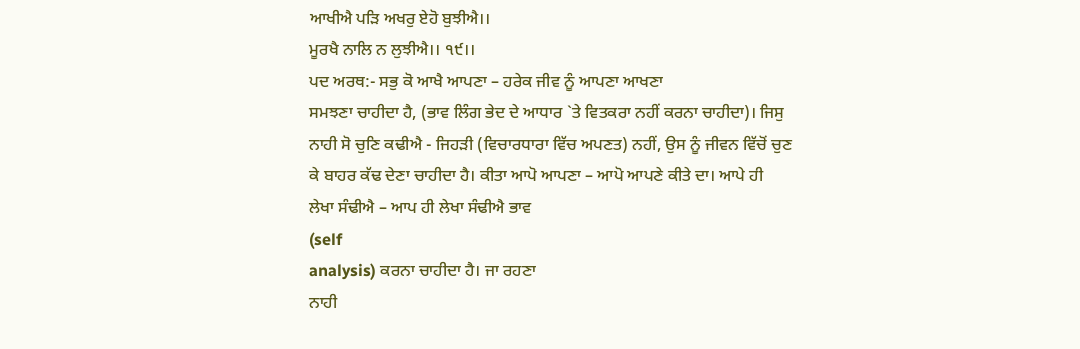ਆਖੀਐ ਪੜਿ ਅਖਰੁ ਏਹੋ ਬੁਝੀਐ।।
ਮੂਰਖੈ ਨਾਲਿ ਨ ਲੁਝੀਐ।। ੧੯।।
ਪਦ ਅਰਥ:- ਸਭੁ ਕੋ ਆਖੈ ਆਪਣਾ – ਹਰੇਕ ਜੀਵ ਨੂੰ ਆਪਣਾ ਆਖਣਾ
ਸਮਝਣਾ ਚਾਹੀਦਾ ਹੈ, (ਭਾਵ ਲਿੰਗ ਭੇਦ ਦੇ ਆਧਾਰ `ਤੇ ਵਿਤਕਰਾ ਨਹੀਂ ਕਰਨਾ ਚਾਹੀਦਾ)। ਜਿਸੁ
ਨਾਹੀ ਸੋ ਚੁਣਿ ਕਢੀਐ - ਜਿਹੜੀ (ਵਿਚਾਰਧਾਰਾ ਵਿੱਚ ਅਪਣਤ) ਨਹੀਂ, ਉਸ ਨੂੰ ਜੀਵਨ ਵਿੱਚੋਂ ਚੁਣ
ਕੇ ਬਾਹਰ ਕੱਢ ਦੇਣਾ ਚਾਹੀਦਾ ਹੈ। ਕੀਤਾ ਆਪੋ ਆਪਣਾ – ਆਪੋ ਆਪਣੇ ਕੀਤੇ ਦਾ। ਆਪੇ ਹੀ
ਲੇਖਾ ਸੰਢੀਐ – ਆਪ ਹੀ ਲੇਖਾ ਸੰਢੀਐ ਭਾਵ
(self
analysis) ਕਰਨਾ ਚਾਹੀਦਾ ਹੈ। ਜਾ ਰਹਣਾ
ਨਾਹੀ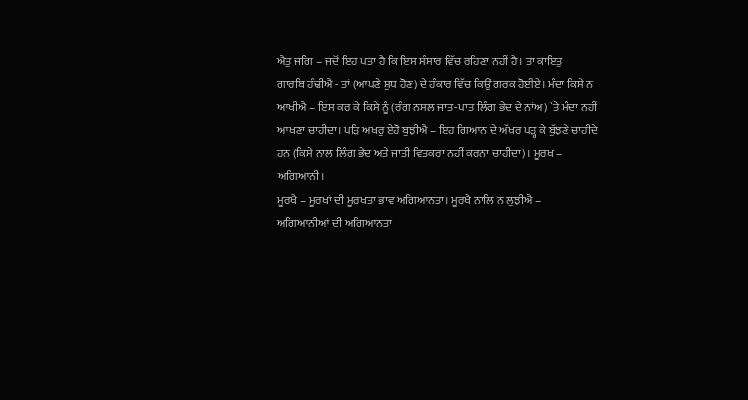ਐਤੁ ਜਗਿ – ਜਦੋਂ ਇਹ ਪਤਾ ਹੈ ਕਿ ਇਸ ਸੰਸਾਰ ਵਿੱਚ ਰਹਿਣਾ ਨਹੀਂ ਹੈ। ਤਾ ਕਾਇਤੁ
ਗਾਰਬਿ ਹੰਢੀਐ - ਤਾਂ (ਆਪਣੇ ਸ਼ੁਧ ਹੋਣ) ਦੇ ਹੰਕਾਰ ਵਿੱਚ ਕਿਉਂ ਗਰਕ ਹੋਈਏ। ਮੰਦਾ ਕਿਸੇ ਨ
ਆਖੀਐ – ਇਸ ਕਰ ਕੇ ਕਿਸੇ ਨੂੰ (ਰੰਗ ਨਸਲ ਜਾਤ-ਪਾਤ ਲਿੰਗ ਭੇਦ ਦੇ ਨਾਂਅ) `ਤੇ ਮੰਦਾ ਨਹੀਂ
ਆਖਣਾ ਚਾਹੀਦਾ। ਪੜਿ ਅਖਰੁ ਏਹੋ ਬੁਝੀਐ – ਇਹ ਗਿਆਨ ਦੇ ਅੱਖਰ ਪੜ੍ਹ ਕੇ ਬੁੱਝਣੇ ਚਾਹੀਦੇ
ਹਨ (ਕਿਸੇ ਨਾਲ ਲਿੰਗ ਭੇਦ ਅਤੇ ਜਾਤੀ ਵਿਤਕਰਾ ਨਹੀਂ ਕਰਨਾ ਚਾਹੀਦਾ)। ਮੂਰਖ – ਅਗਿਆਨੀ।
ਮੂਰਖੈ – ਮੂਰਖਾਂ ਦੀ ਮੂਰਖਤਾ ਭਾਵ ਅਗਿਆਨਤਾ। ਮੂਰਖੈ ਨਾਲਿ ਨ ਲੁਝੀਐ –
ਅਗਿਆਨੀਆਂ ਦੀ ਅਗਿਆਨਤਾ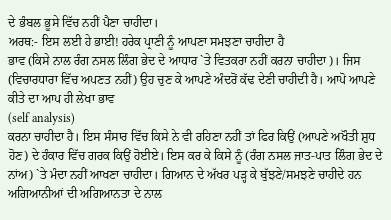ਦੇ ਭੰਬਲ ਭੂਸੇ ਵਿੱਚ ਨਹੀਂ ਪੈਣਾ ਚਾਹੀਦਾ।
ਅਰਥ:- ਇਸ ਲਈ ਹੇ ਭਾਈ! ਹਰੇਕ ਪ੍ਰਾਣੀ ਨੂੰ ਆਪਣਾ ਸਮਝਣਾ ਚਾਹੀਦਾ ਹੈ
ਭਾਵ (ਕਿਸੇ ਨਾਲ ਰੰਗ ਨਸਲ ਲਿੰਗ ਭੇਦ ਦੇ ਆਧਾਰ `ਤੇ ਵਿਤਕਰਾ ਨਹੀਂ ਕਰਨਾ ਚਾਹੀਦਾ)। ਜਿਸ
(ਵਿਚਾਰਧਾਰਾ ਵਿੱਚ ਅਪਣਤ ਨਹੀਂ) ਉਹ ਚੁਣ ਕੇ ਆਪਣੇ ਅੰਦਰੋਂ ਕੱਢ ਦੇਣੀ ਚਾਹੀਦੀ ਹੈ। ਆਪੋ ਆਪਣੇ
ਕੀਤੇ ਦਾ ਆਪ ਹੀ ਲੇਖਾ ਭਾਵ
(self analysis)
ਕਰਨਾ ਚਾਹੀਦਾ ਹੈ। ਇਸ ਸੰਸਾਰ ਵਿੱਚ ਕਿਸੇ ਨੇ ਵੀ ਰਹਿਣਾ ਨਹੀਂ ਤਾਂ ਫਿਰ ਕਿਉਂ (ਆਪਣੇ ਅਖੌਤੀ ਸ਼ੁਧ
ਹੋਣ) ਦੇ ਹੰਕਾਰ ਵਿੱਚ ਗਰਕ ਕਿਉਂ ਹੋਈਏ। ਇਸ ਕਰ ਕੇ ਕਿਸੇ ਨੂੰ (ਰੰਗ ਨਸਲ ਜਾਤ-ਪਾਤ ਲਿੰਗ ਭੇਦ ਦੇ
ਨਾਂਅ) `ਤੇ ਮੰਦਾ ਨਹੀਂ ਆਖਣਾ ਚਾਹੀਦਾ। ਗਿਆਨ ਦੇ ਅੱਖਰ ਪੜ੍ਹ ਕੇ ਬੁੱਝਣੇ/ਸਮਝਣੇ ਚਾਹੀਦੇ ਹਨ
ਅਗਿਆਨੀਆਂ ਦੀ ਅਗਿਆਨਤਾ ਦੇ ਨਾਲ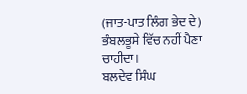(ਜਾਤ-ਪਾਤ ਲਿੰਗ ਭੇਦ ਦੇ) ਭੰਬਲਭੂਸੇ ਵਿੱਚ ਨਹੀਂ ਪੈਣਾ ਚਾਹੀਦਾ।
ਬਲਦੇਵ ਸਿੰਘ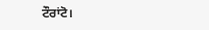ਟੌਰਾਂਟੋ।